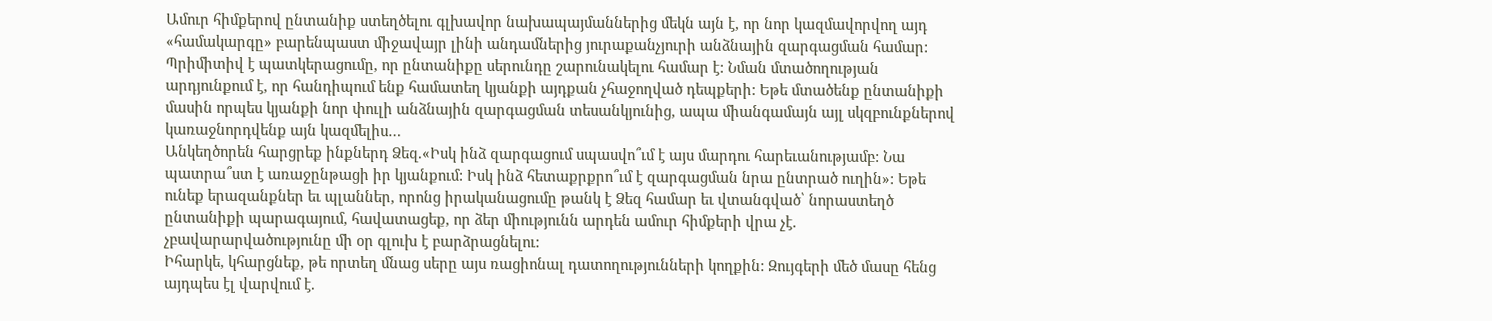Ամուր հիմքերով ընտանիք ստեղծելու գլխավոր նախապայմաններից մեկն այն է, որ նոր կազմավորվող այդ «համակարգը» բարենպաստ միջավայր լինի անդամներից յուրաքանչյուրի անձնային զարգացման համար: Պրիմիտիվ է պատկերացումը, որ ընտանիքը սերունդը շարունակելու համար է: Նման մտածողության արդյունքում է, որ հանդիպում ենք համատեղ կյանքի այդքան չհաջողված դեպքերի: Եթե մտածենք ընտանիքի մասին որպես կյանքի նոր փուլի անձնային զարգացման տեսանկյունից, ապա միանգամայն այլ սկզբունքներով կառաջնորդվենք այն կազմելիս…
Անկեղծորեն հարցրեք ինքներդ Ձեզ.«Իսկ ինձ զարգացում սպասվո՞ւմ է այս մարդու հարեւանությամբ: Նա պատրա՞ստ է առաջընթացի իր կյանքում: Իսկ ինձ հետաքրքրո՞ւմ է զարգացման նրա ընտրած ուղին»: Եթե ունեք երազանքներ եւ պլաններ, որոնց իրականացումը թանկ է Ձեզ համար եւ վտանգված՝ նորաստեղծ ընտանիքի պարագայում, հավատացեք, որ ձեր միությունն արդեն ամուր հիմքերի վրա չէ. չբավարարվածությունը մի օր գլուխ է բարձրացնելու:
Իհարկե, կհարցնեք, թե որտեղ մնաց սերը այս ռացիոնալ դատողությունների կողքին: Զույգերի մեծ մասը հենց այդպես էլ վարվում է.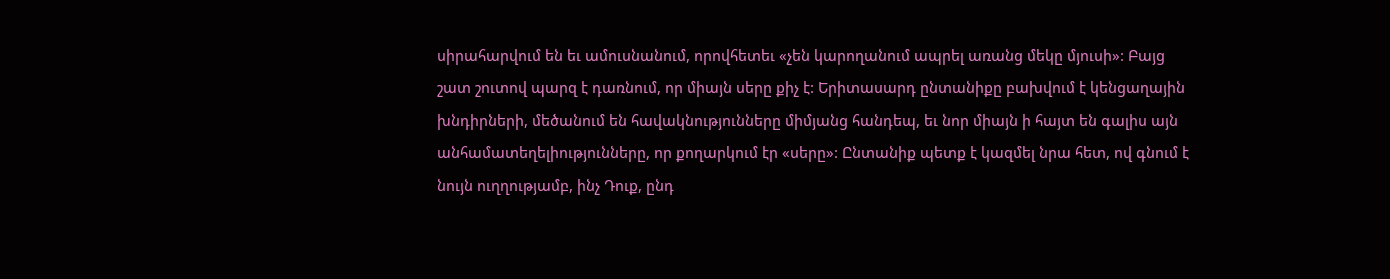սիրահարվում են եւ ամուսնանում, որովհետեւ «չեն կարողանում ապրել առանց մեկը մյուսի»: Բայց շատ շուտով պարզ է դառնում, որ միայն սերը քիչ է: Երիտասարդ ընտանիքը բախվում է կենցաղային խնդիրների, մեծանում են հավակնությունները միմյանց հանդեպ, եւ նոր միայն ի հայտ են գալիս այն անհամատեղելիությունները, որ քողարկում էր «սերը»: Ընտանիք պետք է կազմել նրա հետ, ով գնում է նույն ուղղությամբ, ինչ Դուք, ընդ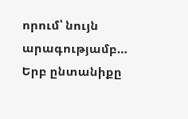որում՝ նույն արագությամբ…
Երբ ընտանիքը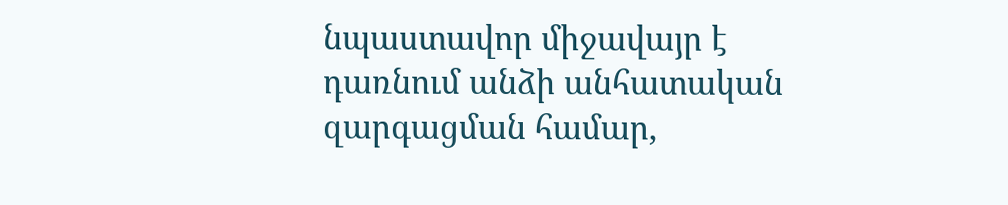նպաստավոր միջավայր է դառնում անձի անհատական զարգացման համար,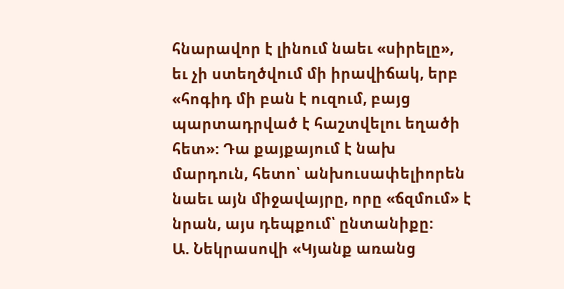հնարավոր է լինում նաեւ «սիրելը», եւ չի ստեղծվում մի իրավիճակ, երբ «հոգիդ մի բան է ուզում, բայց պարտադրված է հաշտվելու եղածի հետ»: Դա քայքայում է նախ մարդուն, հետո՝ անխուսափելիորեն նաեւ այն միջավայրը, որը «ճզմում» է նրան, այս դեպքում՝ ընտանիքը:
Ա. Նեկրասովի «Կյանք առանց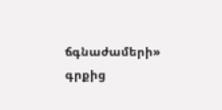ճգնաժամերի» գրքից